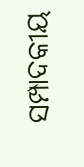ସମ୍ପାଦକୀୟ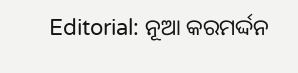Editorial: ନୂଆ କରମର୍ଦ୍ଦନ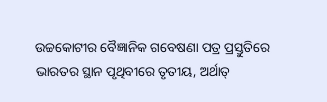ଉଚ୍ଚକୋଟୀର ବୈଜ୍ଞାନିକ ଗବେଷଣା ପତ୍ର ପ୍ରସ୍ତୁତିରେ ଭାରତର ସ୍ଥାନ ପୃଥିବୀରେ ତୃତୀୟ, ଅର୍ଥାତ୍‌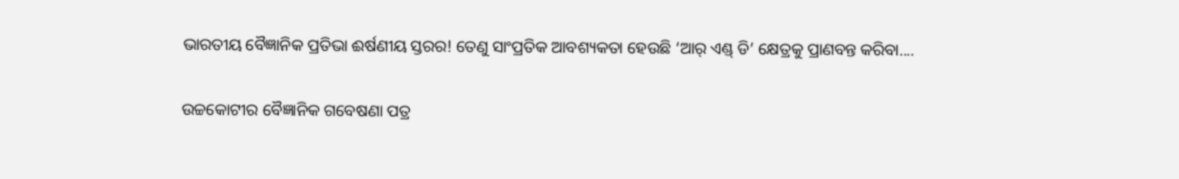ଭାରତୀୟ ବୈଜ୍ଞାନିକ ପ୍ରତିଭା ଈର୍ଷଣୀୟ ସ୍ତରର! ତେଣୁ ସାଂପ୍ରତିକ ଆବଶ୍ୟକତା ହେଉଛି ‘ଆର୍‌ ଏଣ୍ଡ୍ ଡି’ କ୍ଷେତ୍ରକୁ ପ୍ରାଣବନ୍ତ କରିବା....

ଉଚ୍ଚକୋଟୀର ବୈଜ୍ଞାନିକ ଗବେଷଣା ପତ୍ର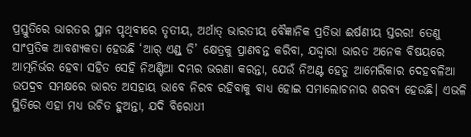ପ୍ରସ୍ତୁତିରେ ଭାରତର ସ୍ଥାନ ପୃଥିବୀରେ ତୃତୀୟ, ଅର୍ଥାତ୍‌ ଭାରତୀୟ ବୈଜ୍ଞାନିକ ପ୍ରତିଭା ଈର୍ଷଣୀୟ ସ୍ତରର! ତେଣୁ ସାଂପ୍ରତିକ ଆବଶ୍ୟକତା ହେଉଛି ‘ଆର୍‌ ଏଣ୍ଡ୍ ଡି’ କ୍ଷେତ୍ରକୁ ପ୍ରାଣବନ୍ତ କରିବା, ଯଦ୍ଦ୍ବାରା ଭାରତ ଅନେକ ବିଷୟରେ ଆତ୍ମନିର୍ଭର ହେବା ସହିତ ସେହି ନିଅଣ୍ଟିଆ ଦମ୍ଭର ଭରଣା କରନ୍ତା, ଯେଉଁ ନିଅଣ୍ଟ ହେତୁ ଆମେରିକାର ଦେହବଳିଆ ଉପଦ୍ରବ ସମକ୍ଷରେ ଭାରତ ଅସହାୟ ଭାବେ ନିରବ ରହିବାକୁ ବାଧ୍ୟ ହୋଇ ସମାଲୋଚନାର ଶରବ୍ୟ ହେଉଛି। ଏଭଳି ସ୍ଥିତିରେ ଏହା ମଧ୍ୟ ଉଚିତ ହୁଅନ୍ତା, ଯଦି ବିରୋଧୀ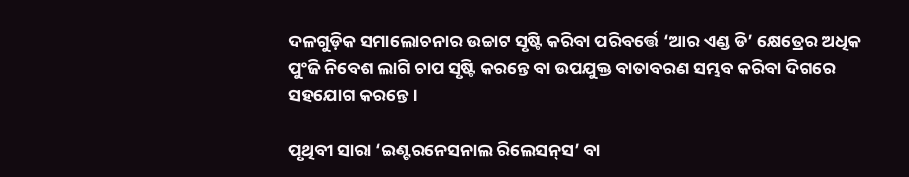ଦଳଗୁଡ଼ିକ ସମାଲୋଚନାର ଉଚ୍ଚାଟ ସୃଷ୍ଟି କରିବା ପରିବର୍ତ୍ତେ ‘ଆର ଏଣ୍ଡ ଡି’ କ୍ଷେତ୍ର‌େର ଅଧିକ ପୁଂଜି ନିବେଶ ଲାଗି ଚାପ ସୃଷ୍ଟି କରନ୍ତେ ବା ଉପଯୁକ୍ତ ବାତାବରଣ ସମ୍ଭବ କରିବା ଦିଗରେ ସହଯୋଗ କରନ୍ତେ।

ପୃଥିବୀ ସାରା ‘ଇଣ୍ଟରନେସନାଲ ରିଲେସନ୍‌ସ’ ବା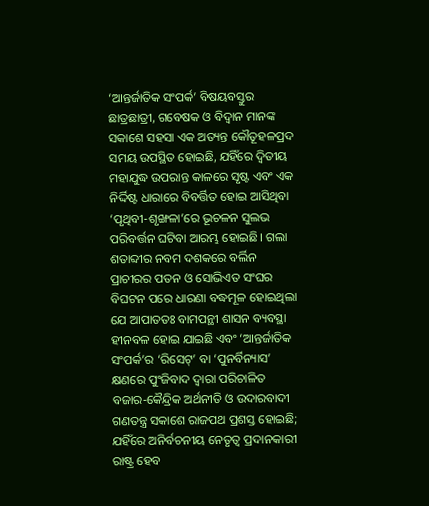‘ଆନ୍ତର୍ଜାତିକ ସଂପର୍କ’ ବିଷୟବସ୍ତୁର ଛାତ୍ରଛାତ୍ରୀ, ଗବେଷକ ଓ ବିଦ୍ବାନ ମାନଙ୍କ ସକାଶେ ସହସା ଏକ ଅତ୍ୟନ୍ତ କୌତୂହଳପ୍ରଦ ସମୟ ଉପସ୍ଥିତ ହୋଇଛି, ଯହିଁରେ ଦ୍ବିତୀୟ ମହାଯୁଦ୍ଧ ଉପରାନ୍ତ କାଳରେ ସୃଷ୍ଟ ଏବଂ ଏକ ନିର୍ଦ୍ଦିଷ୍ଟ ଧାରାରେ ବିବର୍ତ୍ତିତ ହୋଇ ଆସିଥିବା ‘ପୃଥିବୀ-ଶୃଙ୍ଖଳା’ରେ ଭୂଚଳନ ସୁଲଭ ପରିବର୍ତ୍ତନ ଘଟିବା ଆରମ୍ଭ ହୋଇଛି। ଗଲା ଶତାବ୍ଦୀର ନବମ ଦଶକରେ ବର୍ଲିନ ପ୍ରାଚୀରର ପତନ ଓ ସୋଭିଏତ ସଂଘର ବିଘଟନ ପରେ ଧାରଣା ବଦ୍ଧମୂଳ ହୋଇଥିଲା ଯେ ଆପାତତଃ ବାମପନ୍ଥୀ ଶାସନ ବ୍ୟବସ୍ଥା ହୀନବଳ ହୋଇ ଯାଇଛି ଏବଂ ‘ଆନ୍ତର୍ଜାତିକ ସଂପର୍କ’ର ‘ରିସେଟ୍‌’ ବା ‘ପୁନର୍ବିନ୍ୟାସ’ କ୍ଷଣରେ ପୁଂଜିବାଦ ଦ୍ବାରା ପରିଚାଳିତ ବଜାର-କୈନ୍ଦ୍ରିକ ଅର୍ଥନୀତି ଓ ଉଦାରବାଦୀ ଗଣତନ୍ତ୍ର ସକାଶେ ରାଜପଥ ପ୍ରଶସ୍ତ ହୋଇଛି; ଯହିଁରେ ଅନିର୍ବଚନୀୟ ନେତୃତ୍ବ ପ୍ରଦାନକାରୀ ରାଷ୍ଟ୍ର ହେବ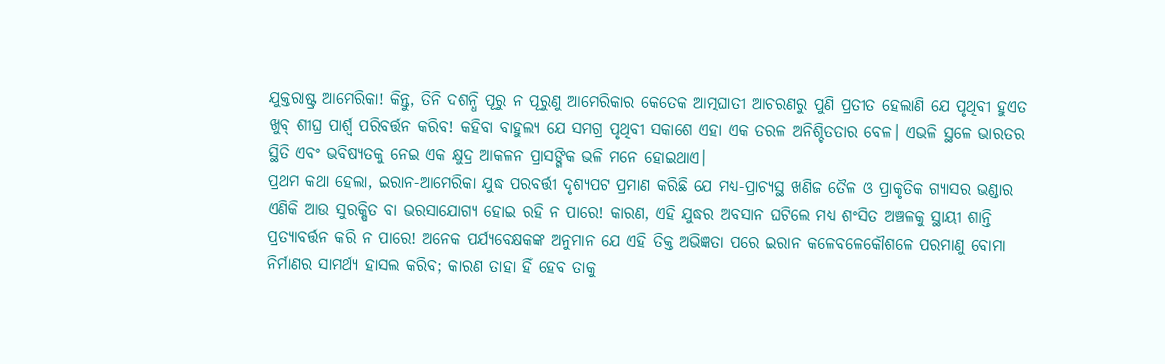ଯୁକ୍ତରାଷ୍ଟ୍ର ଆମେରିକା! କିନ୍ତୁ, ତିନି ଦଶନ୍ଧି ପୂରୁ ନ ପୂରୁଣୁ ଆମେରିକାର କେତେକ ଆତ୍ମଘାତୀ ଆଚରଣରୁ ପୁଣି ପ୍ରତୀତ ହେଲାଣି ଯେ ପୃଥିବୀ ହୁଏତ ଖୁବ୍‌ ଶୀଘ୍ର ପାର୍ଶ୍ବ ପରିବର୍ତ୍ତନ କରିବ! କହିବା ବାହୁଲ୍ୟ ଯେ ସମଗ୍ର ପୃଥିବୀ ସକାଶେ ଏହା ଏକ ତରଳ ଅନିଶ୍ଚିତତାର ବେଳ। ଏଭଳି ସ୍ଥଳେ ଭାରତର ସ୍ଥିତି ଏବଂ ଭବିଷ୍ୟତକୁ ନେଇ ଏକ କ୍ଷୁଦ୍ର ଆକଳନ ପ୍ରାସଙ୍ଗିକ ଭଳି ମନେ ହୋଇଥାଏ।
ପ୍ରଥମ କଥା ହେଲା, ଇରାନ-ଆମେରିକା ଯୁଦ୍ଧ ପରବର୍ତ୍ତୀ ଦୃଶ୍ୟପଟ ପ୍ରମାଣ କରିଛି ଯେ ମଧ୍ୟ-ପ୍ରାଚ୍ୟସ୍ଥ ଖଣିଜ ତୈଳ ଓ ପ୍ରାକୃତିକ ଗ୍ୟାସର ଭଣ୍ଡାର ଏଣିକି ଆଉ ସୁରକ୍ଷିତ ବା ଭରସାଯୋଗ୍ୟ ହୋଇ ରହି ନ ପାରେ! କାରଣ, ଏହି ଯୁଦ୍ଧର ଅବସାନ ଘଟିଲେ ମଧ୍ୟ ଶଂସିତ ଅଞ୍ଚଳକୁ ସ୍ଥାୟୀ ଶାନ୍ତି ପ୍ରତ୍ୟାବର୍ତ୍ତନ କରି ନ ପାରେ! ଅନେକ ପର୍ଯ୍ୟବେକ୍ଷକଙ୍କ ଅନୁମାନ ଯେ ଏହି ତିକ୍ତ ଅଭିଜ୍ଞତା ପରେ ଇରାନ କଳେବଳେକୌଶଳେ ପରମାଣୁ ବୋମା ନିର୍ମାଣର ସାମର୍ଥ୍ୟ ହାସଲ କରିବ; କାରଣ ତାହା ହିଁ ହେବ ତାକୁ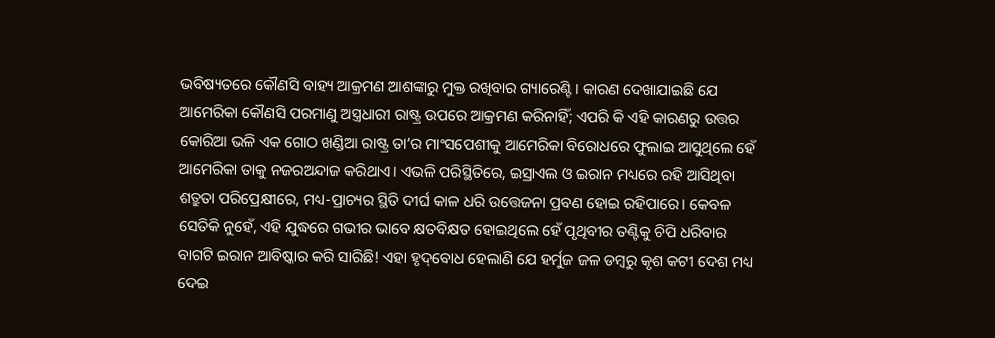ଭବିଷ୍ୟତରେ କୌଣସି ବାହ୍ୟ ଆକ୍ରମଣ ଆଶଙ୍କାରୁ ମୁକ୍ତ ରଖିବାର ଗ୍ୟାରେଣ୍ଟି। କାରଣ ଦେଖାଯାଇଛି ଯେ ଆମେରିକା କୌଣସି ପରମାଣୁ ଅସ୍ତ୍ରଧାରୀ ରାଷ୍ଟ୍ର ଉପରେ ଆକ୍ରମଣ କରିନାହିଁ; ଏପରି କି ଏହି କାରଣରୁ ଉତ୍ତର କୋରିଆ ଭଳି ଏକ ଗୋଠ ଖଣ୍ଡିଆ ରାଷ୍ଟ୍ର ତା’ର ମାଂସପେଶୀକୁ ଆମେରିକା ବିରୋଧରେ ଫୁଲାଇ ଆସୁଥିଲେ ହେଁ ଆମେରିକା ତାକୁ ନଜରଅନ୍ଦାଜ କରିଥାଏ। ଏଭଳି ପରିସ୍ଥିତିରେ, ଇସ୍ରାଏଲ ଓ ଇରାନ ମଧ୍ୟରେ ରହି ଆସିଥିବା ଶତ୍ରୁତା ପରିପ୍ରେକ୍ଷୀରେ, ମଧ୍ୟ-ପ୍ରାଚ୍ୟର ସ୍ଥିତି ଦୀର୍ଘ କାଳ ଧରି ଉତ୍ତେଜନା ପ୍ରବଣ ହୋଇ ରହିପାରେ। କେବଳ ସେତିକି ନୁହେଁ, ଏହି ଯୁଦ୍ଧରେ ଗଭୀର ଭାବେ କ୍ଷତବିକ୍ଷତ ହୋଇଥିଲେ ହେଁ ପୃଥିବୀର ତଣ୍ଟିକୁ ଚିପି ଧରିବାର ବାଗଟି ଇରାନ ଆବିଷ୍କାର କରି ସାରିଛି! ଏହା ହୃଦ୍‌ବୋଧ ହେଲାଣି ଯେ ହର୍ମୁଜ ଜଳ ଡମ୍ବରୁ କୃଶ କଟୀ ଦେଶ ମଧ୍ୟ ଦେଇ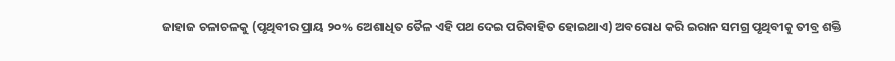ଜାହାଜ ଚଳାଚଳକୁ (ପୃଥିବୀର ପ୍ରାୟ ୨୦% ଅ‌େଶାଧିତ ତୈଳ ଏହି ପଥ ଦେଇ ପରିବାହିତ ହୋଇଥାଏ) ଅବରୋଧ କରି ଇରାନ ସମଗ୍ର ପୃଥିବୀକୁ ତୀବ୍ର ଶକ୍ତି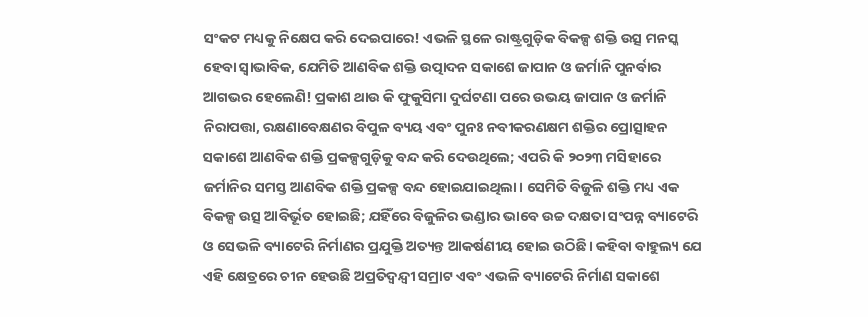ସଂକଟ ମଧ୍ୟକୁ ନିକ୍ଷେପ କରି ଦେଇପାରେ! ଏଭଳି ସ୍ଥଳେ ରାଷ୍ଟ୍ରଗୁଡ଼ିକ ବିକଳ୍ପ ଶକ୍ତି ଉତ୍ସ ମନସ୍କ ହେବା ସ୍ବାଭାବିକ, ଯେମିତି ଆଣବିକ ଶକ୍ତି ଉତ୍ପାଦନ ସକାଶେ ଜାପାନ ଓ ଜର୍ମାନି ପୁନର୍ବାର ଆଗଭର ହେଲେଣି! ପ୍ରକାଶ ଥାଉ କି ଫୁକୁସିମା ଦୁର୍ଘଟଣା ପରେ ଉଭୟ ଜାପାନ ଓ ଜର୍ମାନି ନିରାପତ୍ତା, ରକ୍ଷଣାବେକ୍ଷଣର ବିପୁଳ ବ୍ୟୟ ଏବଂ ପୁନଃ ନବୀକରଣକ୍ଷମ ଶକ୍ତିର ପ୍ରୋତ୍ସାହନ ସକାଶେ ଆଣବିକ ଶକ୍ତି ପ୍ରକଳ୍ପଗୁଡ଼ିକୁ ବନ୍ଦ କରି ଦେଉଥିଲେ; ଏପରି କି ୨୦୨୩ ମସିହାରେ ଜର୍ମାନିର ସମସ୍ତ ଆଣବିକ ଶକ୍ତି ପ୍ରକଳ୍ପ ବନ୍ଦ ହୋଇଯାଇଥିଲା। ସେମିତି ବିଜୁଳି ଶକ୍ତି ମଧ୍ୟ ଏକ ବିକଳ୍ପ ଉତ୍ସ ଆବିର୍ଭୂତ ହୋଇଛି; ଯହିଁରେ ବିଜୁଳିର ଭଣ୍ଡାର ଭାବେ ଉଚ୍ଚ ଦକ୍ଷତା ସଂପନ୍ନ ବ୍ୟାଟେରି ଓ ସେଭଳି ବ୍ୟାଟେରି ନିର୍ମାଣର ପ୍ରଯୁକ୍ତି ଅତ୍ୟନ୍ତ ଆକର୍ଷଣୀୟ ହୋଇ ଉଠିଛି। କହିବା ବାହୁଲ୍ୟ ଯେ ଏହି କ୍ଷେତ୍ରରେ ଚୀନ ହେଉଛି ଅପ୍ରତିଦ୍ବନ୍ଦ୍ବୀ ସମ୍ରାଟ ଏବଂ ଏଭଳି ବ୍ୟାଟେରି ନିର୍ମାଣ ସକାଶେ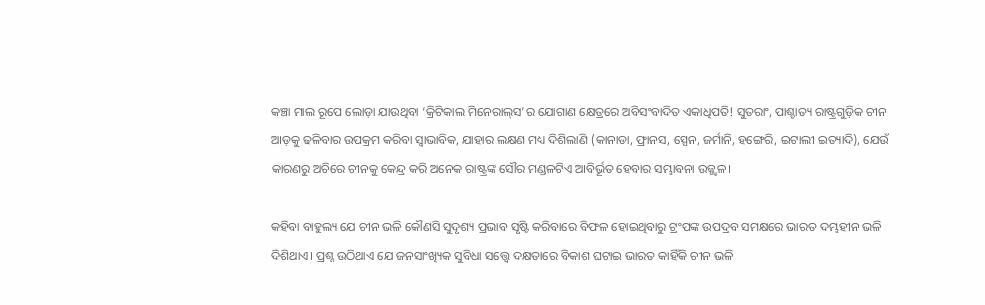କଞ୍ଚା ମାଲ ରୂପେ ଲୋଡ଼ା ଯାଉଥିବା ‘କ୍ରିଟିକାଲ ମିନେରାଲ୍‌ସ’ର ଯୋଗାଣ କ୍ଷେତ୍ରରେ ଅବିସଂବାଦିତ ଏକାଧିପତି! ସୁତରାଂ, ପାଶ୍ଚାତ୍ୟ ରାଷ୍ଟ୍ରଗୁଡ଼ିକ ଚୀନ ଆଡ଼କୁ ଢଳିବାର ଉପକ୍ରମ କରିବା ସ୍ବାଭାବିକ, ଯାହାର ଲକ୍ଷଣ ମଧ୍ୟ ଦିଶିଲାଣି (କାନାଡା, ଫ୍ରାନସ, ସ୍ପେନ, ଜର୍ମାନି, ହଙ୍ଗେରି, ଇଟାଲୀ ଇତ୍ୟାଦି), ଯେଉଁ କାରଣରୁ ଅଚିରେ ଚୀନକୁ କେନ୍ଦ୍ର କରି ଅନେକ ରାଷ୍ଟ୍ରଙ୍କ ସୌର ମଣ୍ଡଳଟିଏ ଆବିର୍ଭୂତ ହେବାର ସମ୍ଭାବନା ଉଜ୍ଜ୍ବଳ।

କହିବା ବାହୁଲ୍ୟ ଯେ ଚୀନ ଭଳି କୌଣସି ସୁଦୃଶ୍ୟ ପ୍ରଭାବ ସୃଷ୍ଟି କରିବାରେ ବିଫଳ ହୋଇଥିବାରୁ ଟ୍ରଂପଙ୍କ ଉପଦ୍ରବ ସମକ୍ଷରେ ଭାରତ ଦମ୍ଭହୀନ ଭଳି ଦିଶିଥାଏ। ପ୍ରଶ୍ନ ଉଠିଥାଏ ଯେ ଜନସାଂଖ୍ୟିକ ସୁବିଧା ସତ୍ତ୍ବେ ଦକ୍ଷତାରେ ବିକାଶ ଘଟାଇ ଭାରତ କାହିଁକି ଚୀନ ଭଳି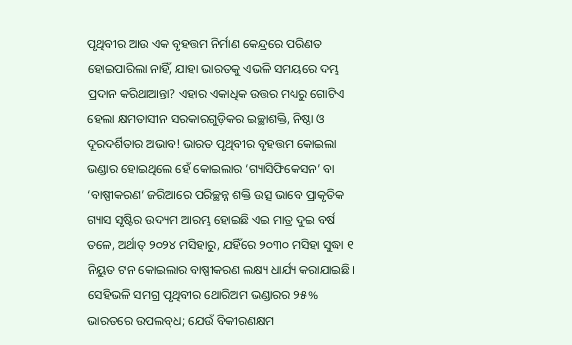ପୃଥିବୀର ଆଉ ଏକ ବୃହତ୍ତମ ନିର୍ମାଣ କେନ୍ଦ୍ରରେ ପରିଣତ ହୋଇପାରିଲା ନାହିଁ, ଯାହା ଭାରତକୁ ଏଭଳି ସମୟରେ ଦମ୍ଭ ପ୍ରଦାନ କରିଥାଆନ୍ତା? ଏହାର ଏକାଧିକ ଉତ୍ତର ମଧ୍ୟରୁ ଗୋଟିଏ ହେଲା କ୍ଷମତାସୀନ ସରକାରଗୁଡ଼ିକର ଇଚ୍ଛାଶକ୍ତି, ନିଷ୍ଠା ଓ ଦୂରଦର୍ଶିତାର ଅଭାବ! ଭାରତ ପୃଥିବୀର ବୃହତ୍ତମ କୋଇଲା ଭଣ୍ଡାର ହୋଇଥିଲେ ହେଁ କୋଇଲାର ‘ଗ୍ୟାସିଫିକେସନ’ ବା ‘ବାଷ୍ପୀକରଣ’ ଜରିଆରେ ପରିଚ୍ଛନ୍ନ ଶକ୍ତି ଉତ୍ସ ଭାବେ ପ୍ରାକୃତିକ ଗ୍ୟାସ ସୃଷ୍ଟିର ଉଦ୍ୟମ ଆରମ୍ଭ ହୋଇଛି ଏଇ ମାତ୍ର ଦୁଇ ବର୍ଷ ତଳେ, ଅର୍ଥାତ୍‌ ୨୦୨୪ ମସିହାରୁ, ଯହିଁରେ ୨୦୩୦ ମସିହା ସୁଦ୍ଧା ୧ ନିୟୁତ ଟନ କୋଇଲାର ବାଷ୍ପୀକରଣ ଲକ୍ଷ୍ୟ ଧାର୍ଯ୍ୟ କରାଯାଇଛି। ସେହିଭଳି ସମଗ୍ର ପୃଥିବୀର ଥୋରିଅମ ଭଣ୍ଡାରର ୨୫% ଭାରତରେ ଉପଲବ୍‌ଧ; ଯେଉଁ ବିକୀରଣକ୍ଷମ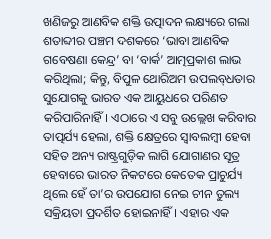ଖଣିଜରୁ ଆଣବିକ ଶକ୍ତି ଉତ୍ପାଦନ ଲକ୍ଷ୍ୟରେ ଗଲା ଶତାବ୍ଦୀର ପଞ୍ଚମ ଦଶକରେ ‘ଭାବା ଆଣବିକ ଗବେଷଣା କେନ୍ଦ୍ର’ ବା ‘ବାର୍କ’ ଆତ୍ମପ୍ରକାଶ ଲାଭ କରିଥିଲା; କିନ୍ତୁ, ବିପୁଳ ଥୋରିଅମ ଉପଲବ୍‌ଧତାର ସୁଯୋଗକୁ ଭାରତ ଏକ ଆୟୁଧରେ ପରିଣତ କରିପାରିନାହିଁ। ଏଠାରେ ଏ ସବୁ ଉଲ୍ଲେଖ କରିବାର ତାତ୍ପର୍ଯ୍ୟ ହେଲା, ଶକ୍ତି କ୍ଷେତ୍ରରେ ସ୍ବାବଲମ୍ବୀ ହେବା ସହିତ ଅନ୍ୟ ରାଷ୍ଟ୍ରଗୁଡ଼ିକ ଲାଗି ଯୋଗାଣର ସୂତ୍ର ହେବାରେ ଭାରତ ନିକଟରେ କେତେକ ପ୍ରାଚୁର୍ଯ୍ୟ ଥିଲେ ହେଁ ତା’ର ଉପଯୋଗ ନେଇ ଚୀନ ତୁଲ୍ୟ ସକ୍ରିୟତା ପ୍ରଦର୍ଶିତ ହୋଇନାହିଁ। ଏହାର ଏକ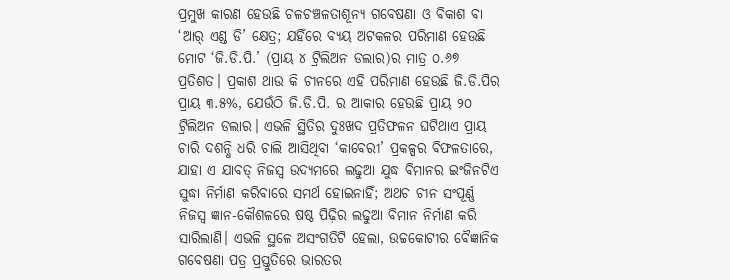ପ୍ରମୁଖ କାରଣ ହେଉଛି ଚଳଚଞ୍ଚଳତାଶୂନ୍ୟ ଗବେଷଣା ଓ ବିକାଶ ବା ‘ଆର୍‌ ଏଣ୍ଡ ଡି’ କ୍ଷେତ୍ର; ଯହିଁରେ ବ୍ୟୟ ଅଟକଳର ପରିମାଣ ହେଉଛି ମୋଟ ‘ଜି.ଡି.ପି.’ (ପ୍ରାୟ ୪ ଟ୍ରିଲିଅନ ଡଲାର)ର ମାତ୍ର ୦.୬୭ ପ୍ରତିଶତ। ପ୍ରକାଶ ଥାଉ କି ଚୀନରେ ଏହି ପରିମାଣ ହେଉଛି ଜି.ଡି.ପିର ପ୍ରାୟ ୩.୫%, ଯେଉଁଠି ଜି.ଡି.ପି. ର ଆକାର ହେଉଛି ପ୍ରାୟ ୨୦ ଟ୍ରିଲିଅନ ଡଲାର। ଏଭଳି ସ୍ଥିତିର ଦୁଃଖଦ ପ୍ରତିଫଳନ ଘଟିଥାଏ ପ୍ରାୟ ଚାରି ଦଶନ୍ଧି ଧରି ଚାଲି ଆସିଥିବା ‘କାବେରୀ’ ପ୍ରକଳ୍ପର ବିଫଳତାରେ, ଯାହା ଏ ଯାବତ୍‌ ନିଜସ୍ବ ଉଦ୍ୟମରେ ଲଢୁଆ ଯୁଦ୍ଧ ବିମାନର ଇଂଜିନଟିଏ ସୁଦ୍ଧା ନିର୍ମାଣ କରିବାରେ ସମର୍ଥ ହୋଇନାହିଁ; ଅଥଚ ଚୀନ ସଂପୂର୍ଣ୍ଣ ନିଜସ୍ବ ଜ୍ଞାନ-କୌଶଳରେ ଷଷ୍ଠ ପିଢ଼ିର ଲଢୁଆ ବିମାନ ନିର୍ମାଣ କରି ସାରିଲାଣି। ଏଭଳି ସ୍ଥଳେ ଅସଂଗତିଟି ହେଲା, ଉଚ୍ଚକୋଟୀର ବୈଜ୍ଞାନିକ ଗବେଷଣା ପତ୍ର ପ୍ରସ୍ତୁତିରେ ଭାରତର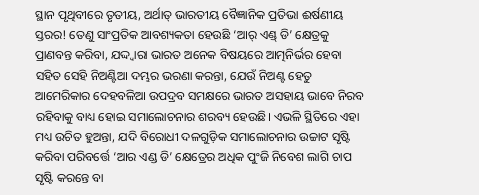ସ୍ଥାନ ପୃଥିବୀରେ ତୃତୀୟ, ଅର୍ଥାତ୍‌ ଭାରତୀୟ ବୈଜ୍ଞାନିକ ପ୍ରତିଭା ଈର୍ଷଣୀୟ ସ୍ତରର! ତେଣୁ ସାଂପ୍ରତିକ ଆବଶ୍ୟକତା ହେଉଛି ‘ଆର୍‌ ଏଣ୍ଡ୍ ଡି’ କ୍ଷେତ୍ରକୁ ପ୍ରାଣବନ୍ତ କରିବା, ଯଦ୍ଦ୍ବାରା ଭାରତ ଅନେକ ବିଷୟରେ ଆତ୍ମନିର୍ଭର ହେବା ସହିତ ସେହି ନିଅଣ୍ଟିଆ ଦମ୍ଭର ଭରଣା କରନ୍ତା, ଯେଉଁ ନିଅଣ୍ଟ ହେତୁ ଆମେରିକାର ଦେହବଳିଆ ଉପଦ୍ରବ ସମକ୍ଷରେ ଭାରତ ଅସହାୟ ଭାବେ ନିରବ ରହିବାକୁ ବାଧ୍ୟ ହୋଇ ସମାଲୋଚନାର ଶରବ୍ୟ ହେଉଛି। ଏଭଳି ସ୍ଥିତିରେ ଏହା ମଧ୍ୟ ଉଚିତ ହୁଅନ୍ତା, ଯଦି ବିରୋଧୀ ଦଳଗୁଡ଼ିକ ସମାଲୋଚନାର ଉଚ୍ଚାଟ ସୃଷ୍ଟି କରିବା ପରିବର୍ତ୍ତେ ‘ଆର ଏଣ୍ଡ ଡି’ କ୍ଷେତ୍ର‌େର ଅଧିକ ପୁଂଜି ନିବେଶ ଲାଗି ଚାପ ସୃଷ୍ଟି କରନ୍ତେ ବା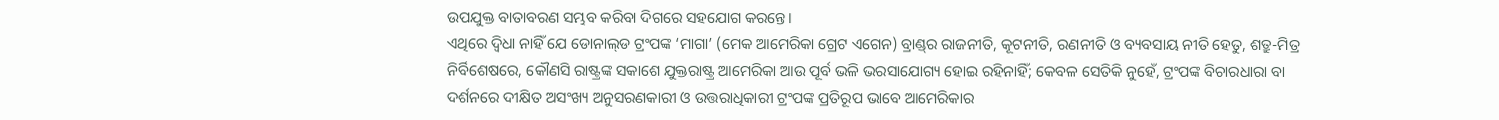ଉପଯୁକ୍ତ ବାତାବରଣ ସମ୍ଭବ କରିବା ଦିଗରେ ସହଯୋଗ କରନ୍ତେ।
ଏଥିରେ ଦ୍ବିଧା ନାହିଁ ଯେ ଡୋନାଲ୍‌ଡ ଟ୍ରଂପଙ୍କ ‘ମାଗା’ (ମେକ ଆମେରିକା ଗ୍ରେଟ ଏଗେନ) ବ୍ରାଣ୍ଡ୍‌ର ରାଜନୀତି, କୂଟନୀତି, ରଣନୀତି ଓ ବ୍ୟବସାୟ ନୀତି ହେତୁ, ଶତ୍ରୁ-ମିତ୍ର ନିର୍ବିଶେଷରେ, କୌଣସି ରାଷ୍ଟ୍ରଙ୍କ ସକାଶେ ଯୁକ୍ତରାଷ୍ଟ୍ର ଆମେରିକା ଆଉ ପୂର୍ବ ଭଳି ଭରସାଯୋଗ୍ୟ ହୋଇ ରହିନାହିଁ; କେବଳ ସେତିକି ନୁହେଁ, ଟ୍ରଂପଙ୍କ ବିଚାରଧାରା ବା ଦର୍ଶନରେ ଦୀକ୍ଷିତ ଅସଂଖ୍ୟ ଅନୁସରଣକାରୀ ଓ ଉତ୍ତରାଧିକାରୀ ଟ୍ରଂପଙ୍କ ପ୍ରତିରୂପ ଭାବେ ଆମେରିକାର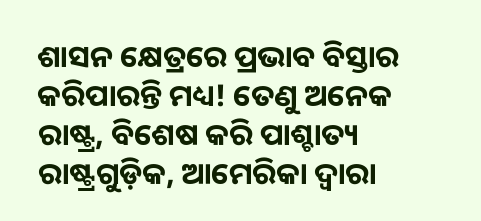ଶାସନ କ୍ଷେତ୍ରରେ ପ୍ରଭାବ ବିସ୍ତାର କରିପାରନ୍ତି ମଧ୍ୟ! ତେଣୁ ଅନେକ ରାଷ୍ଟ୍ର, ବିଶେଷ କରି ପାଶ୍ଚାତ୍ୟ ରାଷ୍ଟ୍ରଗୁଡ଼ିକ, ଆମେରିକା ଦ୍ବାରା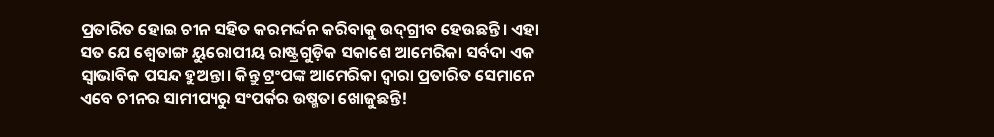ପ୍ରତାରିତ ହୋଇ ଚୀନ ସହିତ କରମର୍ଦ୍ଦନ କରିବାକୁ ଉଦ୍‌ଗ୍ରୀବ ହେଉଛନ୍ତି। ଏହା ସତ ଯେ ଶ୍ବେତାଙ୍ଗ ୟୁରୋପୀୟ ରାଷ୍ଟ୍ରଗୁଡ଼ିକ ସକାଶେ ଆମେରିକା ସର୍ବଦା ଏକ ସ୍ବାଭାବିକ ପସନ୍ଦ ହୁଅନ୍ତା। କିନ୍ତୁ ଟ୍ରଂପଙ୍କ ଆମେରିକା ଦ୍ବାରା ପ୍ରତାରିତ ସେମାନେ ଏବେ ଚୀନର ସାମୀପ୍ୟରୁ ସଂପର୍କର ଉଷ୍ମତା ଖୋଜୁଛନ୍ତି!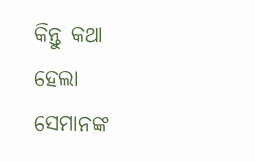କିନ୍ତୁ କଥା ହେଲା ସେମାନଙ୍କ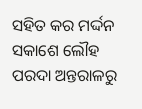ସହିତ କର ମର୍ଦ୍ଦନ ସକାଶେ ଲୌହ ପରଦା ଅନ୍ତରାଳରୁ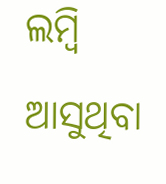ଲମ୍ବି ଆସୁଥିବା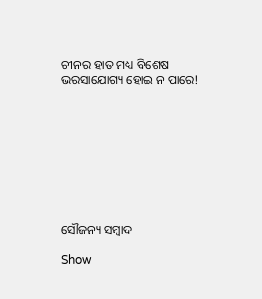ଚୀନର ହାତ ମଧ୍ୟ ବିଶେଷ ଭରସାଯୋଗ୍ୟ ହୋଇ ନ ପାରେ!









ସୌଜନ୍ୟ ସମ୍ବାଦ

Show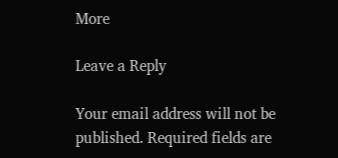More

Leave a Reply

Your email address will not be published. Required fields are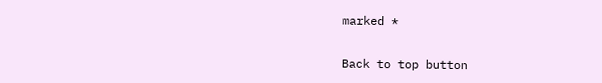marked *

Back to top button